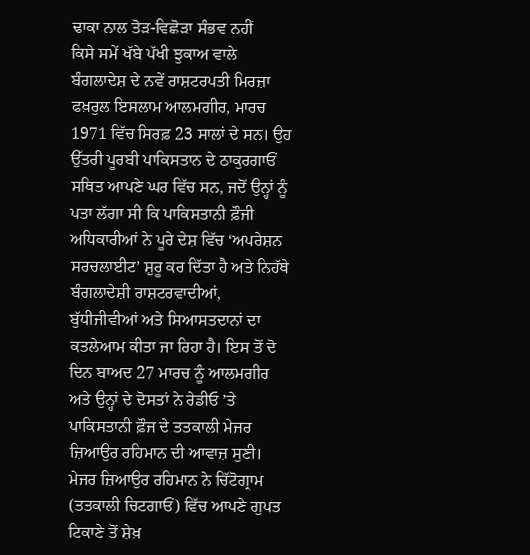ਢਾਕਾ ਨਾਲ ਤੋੜ-ਵਿਛੋੜਾ ਸੰਭਵ ਨਹੀਂ
ਕਿਸੇ ਸਮੇਂ ਖੱਬੇ ਪੱਖੀ ਝੁਕਾਅ ਵਾਲੇ ਬੰਗਲਾਦੇਸ਼ ਦੇ ਨਵੇਂ ਰਾਸ਼ਟਰਪਤੀ ਮਿਰਜ਼ਾ ਫਖ਼ਰੁਲ ਇਸਲਾਮ ਆਲਮਗੀਰ, ਮਾਰਚ 1971 ਵਿੱਚ ਸਿਰਫ਼ 23 ਸਾਲਾਂ ਦੇ ਸਨ। ਉਹ ਉੱਤਰੀ ਪੂਰਬੀ ਪਾਕਿਸਤਾਨ ਦੇ ਠਾਕੁਰਗਾਓਂ ਸਥਿਤ ਆਪਣੇ ਘਰ ਵਿੱਚ ਸਨ, ਜਦੋਂ ਉਨ੍ਹਾਂ ਨੂੰ ਪਤਾ ਲੱਗਾ ਸੀ ਕਿ ਪਾਕਿਸਤਾਨੀ ਫ਼ੌਜੀ ਅਧਿਕਾਰੀਆਂ ਨੇ ਪੂਰੇ ਦੇਸ਼ ਵਿੱਚ ‘ਅਪਰੇਸ਼ਨ ਸਰਚਲਾਈਟ’ ਸ਼ੁਰੂ ਕਰ ਦਿੱਤਾ ਹੈ ਅਤੇ ਨਿਹੱਥੇ ਬੰਗਲਾਦੇਸ਼ੀ ਰਾਸ਼ਟਰਵਾਦੀਆਂ, ਬੁੱਧੀਜੀਵੀਆਂ ਅਤੇ ਸਿਆਸਤਦਾਨਾਂ ਦਾ ਕਤਲੇਆਮ ਕੀਤਾ ਜਾ ਰਿਹਾ ਹੈ। ਇਸ ਤੋਂ ਦੋ ਦਿਨ ਬਾਅਦ 27 ਮਾਰਚ ਨੂੰ ਆਲਮਗੀਰ ਅਤੇ ਉਨ੍ਹਾਂ ਦੇ ਦੋਸਤਾਂ ਨੇ ਰੇਡੀਓ ’ਤੇ ਪਾਕਿਸਤਾਨੀ ਫ਼ੌਜ ਦੇ ਤਤਕਾਲੀ ਮੇਜਰ ਜ਼ਿਆਉਰ ਰਹਿਮਾਨ ਦੀ ਆਵਾਜ਼ ਸੁਣੀ। ਮੇਜਰ ਜ਼ਿਆਉਰ ਰਹਿਮਾਨ ਨੇ ਚਿੱਟੋਗ੍ਰਾਮ (ਤਤਕਾਲੀ ਚਿਟਗਾਓਂ) ਵਿੱਚ ਆਪਣੇ ਗੁਪਤ ਟਿਕਾਣੇ ਤੋਂ ਸ਼ੇਖ਼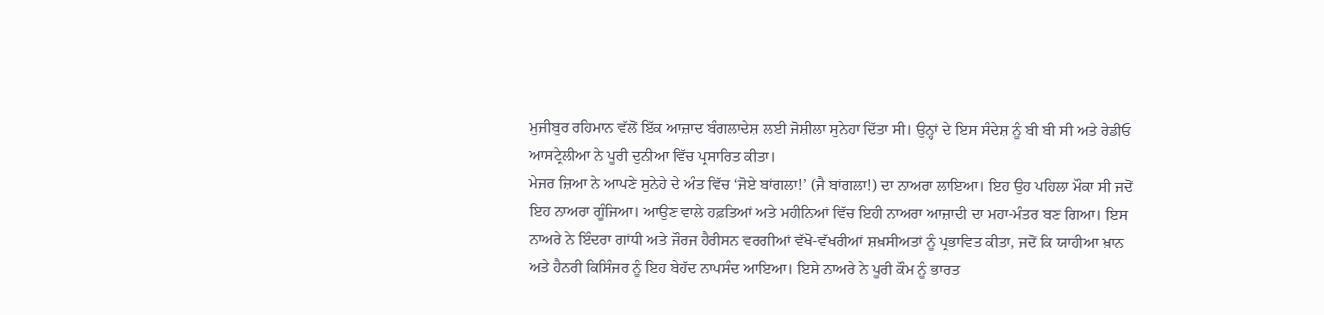ਮੁਜੀਬੁਰ ਰਹਿਮਾਨ ਵੱਲੋਂ ਇੱਕ ਆਜ਼ਾਦ ਬੰਗਲਾਦੇਸ਼ ਲਈ ਜੋਸ਼ੀਲਾ ਸੁਨੇਹਾ ਦਿੱਤਾ ਸੀ। ਉਨ੍ਹਾਂ ਦੇ ਇਸ ਸੰਦੇਸ਼ ਨੂੰ ਬੀ ਬੀ ਸੀ ਅਤੇ ਰੇਡੀਓ ਆਸਟ੍ਰੇਲੀਆ ਨੇ ਪੂਰੀ ਦੁਨੀਆ ਵਿੱਚ ਪ੍ਰਸਾਰਿਤ ਕੀਤਾ।
ਮੇਜਰ ਜ਼ਿਆ ਨੇ ਆਪਣੇ ਸੁਨੇਹੇ ਦੇ ਅੰਤ ਵਿੱਚ ‘ਜੋਏ ਬਾਂਗਲਾ!’ (ਜੈ ਬਾਂਗਲਾ!) ਦਾ ਨਾਅਰਾ ਲਾਇਆ। ਇਹ ਉਹ ਪਹਿਲਾ ਮੌਕਾ ਸੀ ਜਦੋਂ ਇਹ ਨਾਅਰਾ ਗੂੰਜਿਆ। ਆਉਣ ਵਾਲੇ ਹਫ਼ਤਿਆਂ ਅਤੇ ਮਹੀਨਿਆਂ ਵਿੱਚ ਇਹੀ ਨਾਅਰਾ ਆਜ਼ਾਦੀ ਦਾ ਮਹਾ-ਮੰਤਰ ਬਣ ਗਿਆ। ਇਸ ਨਾਅਰੇ ਨੇ ਇੰਦਰਾ ਗਾਂਧੀ ਅਤੇ ਜੌਰਜ ਹੈਰੀਸਨ ਵਰਗੀਆਂ ਵੱਖੋ-ਵੱਖਰੀਆਂ ਸ਼ਖ਼ਸੀਅਤਾਂ ਨੂੰ ਪ੍ਰਭਾਵਿਤ ਕੀਤਾ, ਜਦੋਂ ਕਿ ਯਾਹੀਆ ਖ਼ਾਨ ਅਤੇ ਹੈਨਰੀ ਕਿਸਿੰਜਰ ਨੂੰ ਇਹ ਬੇਹੱਦ ਨਾਪਸੰਦ ਆਇਆ। ਇਸੇ ਨਾਅਰੇ ਨੇ ਪੂਰੀ ਕੌਮ ਨੂੰ ਭਾਰਤ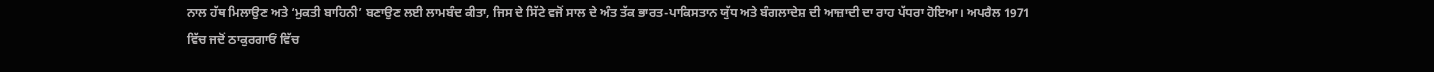ਨਾਲ ਹੱਥ ਮਿਲਾਉਣ ਅਤੇ ‘ਮੁਕਤੀ ਬਾਹਿਨੀ’ ਬਣਾਉਣ ਲਈ ਲਾਮਬੰਦ ਕੀਤਾ, ਜਿਸ ਦੇ ਸਿੱਟੇ ਵਜੋਂ ਸਾਲ ਦੇ ਅੰਤ ਤੱਕ ਭਾਰਤ-ਪਾਕਿਸਤਾਨ ਯੁੱਧ ਅਤੇ ਬੰਗਲਾਦੇਸ਼ ਦੀ ਆਜ਼ਾਦੀ ਦਾ ਰਾਹ ਪੱਧਰਾ ਹੋਇਆ। ਅਪਰੈਲ 1971 ਵਿੱਚ ਜਦੋਂ ਠਾਕੁਰਗਾਓਂ ਵਿੱਚ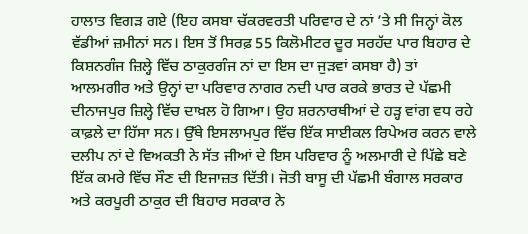ਹਾਲਾਤ ਵਿਗੜ ਗਏ (ਇਹ ਕਸਬਾ ਚੱਕਰਵਰਤੀ ਪਰਿਵਾਰ ਦੇ ਨਾਂ ’ਤੇ ਸੀ ਜਿਨ੍ਹਾਂ ਕੋਲ ਵੱਡੀਆਂ ਜ਼ਮੀਨਾਂ ਸਨ। ਇਸ ਤੋਂ ਸਿਰਫ਼ 55 ਕਿਲੋਮੀਟਰ ਦੂਰ ਸਰਹੱਦ ਪਾਰ ਬਿਹਾਰ ਦੇ ਕਿਸ਼ਨਗੰਜ ਜ਼ਿਲ੍ਹੇ ਵਿੱਚ ਠਾਕੁਰਗੰਜ ਨਾਂ ਦਾ ਇਸ ਦਾ ਜੁੜਵਾਂ ਕਸਬਾ ਹੈ) ਤਾਂ ਆਲਮਗੀਰ ਅਤੇ ਉਨ੍ਹਾਂ ਦਾ ਪਰਿਵਾਰ ਨਾਗਰ ਨਦੀ ਪਾਰ ਕਰਕੇ ਭਾਰਤ ਦੇ ਪੱਛਮੀ ਦੀਨਾਜਪੁਰ ਜ਼ਿਲ੍ਹੇ ਵਿੱਚ ਦਾਖ਼ਲ ਹੋ ਗਿਆ। ਉਹ ਸ਼ਰਨਾਰਥੀਆਂ ਦੇ ਹੜ੍ਹ ਵਾਂਗ ਵਧ ਰਹੇ ਕਾਫ਼ਲੇ ਦਾ ਹਿੱਸਾ ਸਨ। ਉੱਥੇ ਇਸਲਾਮਪੁਰ ਵਿੱਚ ਇੱਕ ਸਾਈਕਲ ਰਿਪੇਅਰ ਕਰਨ ਵਾਲੇ ਦਲੀਪ ਨਾਂ ਦੇ ਵਿਅਕਤੀ ਨੇ ਸੱਤ ਜੀਆਂ ਦੇ ਇਸ ਪਰਿਵਾਰ ਨੂੰ ਅਲਮਾਰੀ ਦੇ ਪਿੱਛੇ ਬਣੇ ਇੱਕ ਕਮਰੇ ਵਿੱਚ ਸੌਣ ਦੀ ਇਜਾਜ਼ਤ ਦਿੱਤੀ। ਜੋਤੀ ਬਾਸੂ ਦੀ ਪੱਛਮੀ ਬੰਗਾਲ ਸਰਕਾਰ ਅਤੇ ਕਰਪੂਰੀ ਠਾਕੁਰ ਦੀ ਬਿਹਾਰ ਸਰਕਾਰ ਨੇ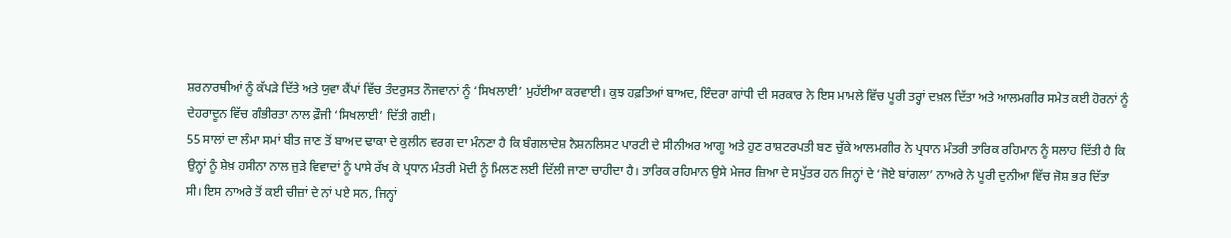ਸ਼ਰਨਾਰਥੀਆਂ ਨੂੰ ਕੱਪੜੇ ਦਿੱਤੇ ਅਤੇ ਯੁਵਾ ਕੈਂਪਾਂ ਵਿੱਚ ਤੰਦਰੁਸਤ ਨੌਜਵਾਨਾਂ ਨੂੰ ‘ਸਿਖਲਾਈ’ ਮੁਹੱਈਆ ਕਰਵਾਈ। ਕੁਝ ਹਫ਼ਤਿਆਂ ਬਾਅਦ, ਇੰਦਰਾ ਗਾਂਧੀ ਦੀ ਸਰਕਾਰ ਨੇ ਇਸ ਮਾਮਲੇ ਵਿੱਚ ਪੂਰੀ ਤਰ੍ਹਾਂ ਦਖ਼ਲ ਦਿੱਤਾ ਅਤੇ ਆਲਮਗੀਰ ਸਮੇਤ ਕਈ ਹੋਰਨਾਂ ਨੂੰ ਦੇਹਰਾਦੂਨ ਵਿੱਚ ਗੰਭੀਰਤਾ ਨਾਲ ਫ਼ੌਜੀ ‘ਸਿਖਲਾਈ’ ਦਿੱਤੀ ਗਈ।
55 ਸਾਲਾਂ ਦਾ ਲੰਮਾ ਸਮਾਂ ਬੀਤ ਜਾਣ ਤੋਂ ਬਾਅਦ ਢਾਕਾ ਦੇ ਕੁਲੀਨ ਵਰਗ ਦਾ ਮੰਨਣਾ ਹੈ ਕਿ ਬੰਗਲਾਦੇਸ਼ ਨੈਸ਼ਨਲਿਸਟ ਪਾਰਟੀ ਦੇ ਸੀਨੀਅਰ ਆਗੂ ਅਤੇ ਹੁਣ ਰਾਸ਼ਟਰਪਤੀ ਬਣ ਚੁੱਕੇ ਆਲਮਗੀਰ ਨੇ ਪ੍ਰਧਾਨ ਮੰਤਰੀ ਤਾਰਿਕ ਰਹਿਮਾਨ ਨੂੰ ਸਲਾਹ ਦਿੱਤੀ ਹੈ ਕਿ ਉਨ੍ਹਾਂ ਨੂੰ ਸ਼ੇਖ਼ ਹਸੀਨਾ ਨਾਲ ਜੁੜੇ ਵਿਵਾਦਾਂ ਨੂੰ ਪਾਸੇ ਰੱਖ ਕੇ ਪ੍ਰਧਾਨ ਮੰਤਰੀ ਮੋਦੀ ਨੂੰ ਮਿਲਣ ਲਈ ਦਿੱਲੀ ਜਾਣਾ ਚਾਹੀਦਾ ਹੈ। ਤਾਰਿਕ ਰਹਿਮਾਨ ਉਸੇ ਮੇਜਰ ਜ਼ਿਆ ਦੇ ਸਪੁੱਤਰ ਹਨ ਜਿਨ੍ਹਾਂ ਦੇ ‘ਜੋਏ ਬਾਂਗਲਾ’ ਨਾਅਰੇ ਨੇ ਪੂਰੀ ਦੁਨੀਆ ਵਿੱਚ ਜੋਸ਼ ਭਰ ਦਿੱਤਾ ਸੀ। ਇਸ ਨਾਅਰੇ ਤੋਂ ਕਈ ਚੀਜ਼ਾਂ ਦੇ ਨਾਂ ਪਏ ਸਨ, ਜਿਨ੍ਹਾਂ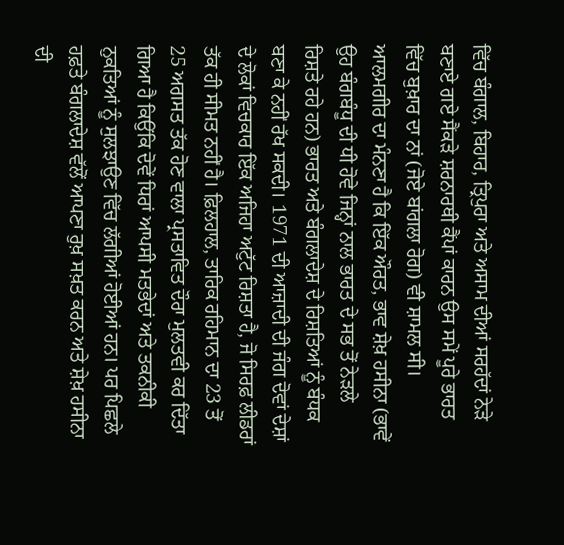ਵਿੱਚ ਬੰਗਾਲ, ਬਿਹਾਰ, ਤ੍ਰਿਪੁਰਾ ਅਤੇ ਅਸਾਮ ਦੀਆਂ ਸਰਹੱਦਾਂ ਨੇੜੇ ਬਣਾਏ ਗਏ ਸੈਂਕੜੇ ਸ਼ਰਨਾਰਥੀ ਕੈਂਪਾਂ ਕਾਰਨ ਉਸ ਸਮੇਂ ਪੂਰੇ ਭਾਰਤ ਵਿੱਚ ਬੁਖ਼ਾਰ ਦਾ ਨਾਂ (ਜੋਏ ਬਾਂਗਲਾ ਰੋਗ) ਵੀ ਸ਼ਾਮਲ ਸੀ।
ਆਲਮਗੀਰ ਦਾ ਮੰਨਣਾ ਹੈ ਕਿ ਇੱਕ ਔਰਤ, ਭਾਵ ਸ਼ੇਖ਼ ਹਸੀਨਾ (ਭਾਵੇਂ ਉਹ ਬੰਗਬੰਧੂ ਦੀ ਧੀ ਹੋਵੇ ਜਿਨ੍ਹਾਂ ਨਾਲ ਭਾਰਤ ਦੇ ਸਭ ਤੋਂ ਨੇੜਲੇ ਰਿਸ਼ਤੇ ਰਹੇ ਹਨ) ਭਾਰਤ ਅਤੇ ਬੰਗਲਾਦੇਸ਼ ਦੇ ਰਿਸ਼ਤਿਆਂ ਨੂੰ ਬੰਧਕ ਬਣਾ ਕੇ ਨਹੀਂ ਰੱਖ ਸਕਦੀ। 1971 ਦੀ ਆਜ਼ਾਦੀ ਦੀ ਜੰਗ ਦੋਵਾਂ ਦੇਸ਼ਾਂ ਦੇ ਲੋਕਾਂ ਵਿਚਕਾਰ ਇੱਕ ਅਜਿਹਾ ਅਟੁੱਟ ਰਿਸ਼ਤਾ ਹੈ, ਜੋ ਸਿਰਫ਼ ਲੀਡਰਾਂ ਤੱਕ ਹੀ ਸੀਮਤ ਨਹੀਂ ਹੈ। ਫ਼ਿਲਹਾਲ, ਤਾਰਿਕ ਰਹਿਮਾਨ ਦਾ 23 ਤੋਂ 25 ਅਗਸਤ ਤੱਕ ਹੋਣ ਵਾਲਾ ਪ੍ਰਸਤਾਵਿਤ ਦੌਰਾ ਮੁਲਤਵੀ ਕਰ ਦਿੱਤਾ ਗਿਆ ਹੈ ਕਿਉਂਕਿ ਦੋਵੇਂ ਧਿਰਾਂ ਆਪਸੀ ਮਤਭੇਦਾਂ ਅਤੇ ਤਕਨੀਕੀ ਨੁਕਤਿਆਂ ਨੂੰ ਸੁਲਝਾਉਣ ਵਿੱਚ ਲੱਗੀਆਂ ਹੋਈਆਂ ਹਨ। ਪਰ ਪਿਛਲੇ ਹਫ਼ਤੇ ਬੰਗਲਾਦੇਸ਼ ਵੱਲੋਂ ਆਪਣਾ ਰੁਖ਼ ਸਖ਼ਤ ਕਰਨ ਅਤੇ ਸ਼ੇਖ਼ ਹਸੀਨਾ ਦੀ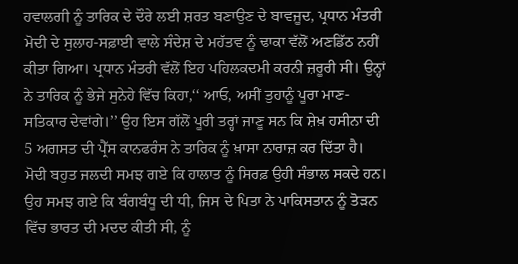ਹਵਾਲਗੀ ਨੂੰ ਤਾਰਿਕ ਦੇ ਦੌਰੇ ਲਈ ਸ਼ਰਤ ਬਣਾਉਣ ਦੇ ਬਾਵਜੂਦ, ਪ੍ਰਧਾਨ ਮੰਤਰੀ ਮੋਦੀ ਦੇ ਸੁਲਾਹ-ਸਫ਼ਾਈ ਵਾਲੇ ਸੰਦੇਸ਼ ਦੇ ਮਹੱਤਵ ਨੂੰ ਢਾਕਾ ਵੱਲੋਂ ਅਣਡਿੱਠ ਨਹੀਂ ਕੀਤਾ ਗਿਆ। ਪ੍ਰਧਾਨ ਮੰਤਰੀ ਵੱਲੋਂ ਇਹ ਪਹਿਲਕਦਮੀ ਕਰਨੀ ਜ਼ਰੂਰੀ ਸੀ। ਉਨ੍ਹਾਂ ਨੇ ਤਾਰਿਕ ਨੂੰ ਭੇਜੇ ਸੁਨੇਹੇ ਵਿੱਚ ਕਿਹਾ,‘‘ ਆਓ, ਅਸੀਂ ਤੁਹਾਨੂੰ ਪੂਰਾ ਮਾਣ-ਸਤਿਕਾਰ ਦੇਵਾਂਗੇ।’’ ਉਹ ਇਸ ਗੱਲੋਂ ਪੂਰੀ ਤਰ੍ਹਾਂ ਜਾਣੂ ਸਨ ਕਿ ਸ਼ੇਖ਼ ਹਸੀਨਾ ਦੀ 5 ਅਗਸਤ ਦੀ ਪ੍ਰੈੱਸ ਕਾਨਫਰੰਸ ਨੇ ਤਾਰਿਕ ਨੂੰ ਖ਼ਾਸਾ ਨਾਰਾਜ਼ ਕਰ ਦਿੱਤਾ ਹੈ। ਮੋਦੀ ਬਹੁਤ ਜਲਦੀ ਸਮਝ ਗਏ ਕਿ ਹਾਲਾਤ ਨੂੰ ਸਿਰਫ਼ ਉਹੀ ਸੰਭਾਲ ਸਕਦੇ ਹਨ। ਉਹ ਸਮਝ ਗਏ ਕਿ ਬੰਗਬੰਧੂ ਦੀ ਧੀ, ਜਿਸ ਦੇ ਪਿਤਾ ਨੇ ਪਾਕਿਸਤਾਨ ਨੂੰ ਤੋੜਨ ਵਿੱਚ ਭਾਰਤ ਦੀ ਮਦਦ ਕੀਤੀ ਸੀ, ਨੂੰ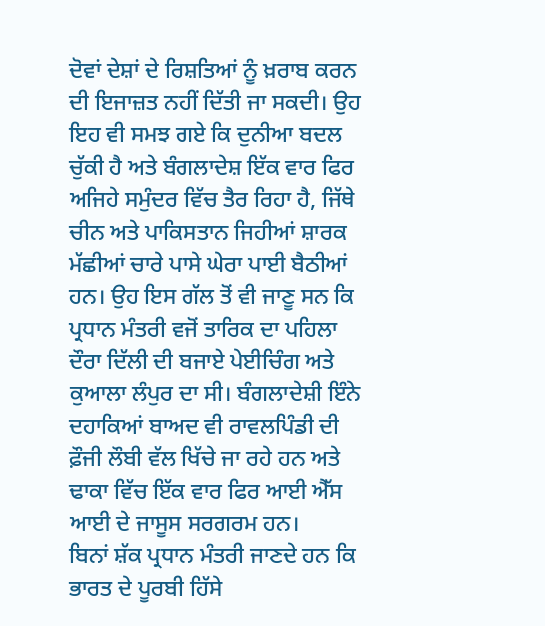ਦੋਵਾਂ ਦੇਸ਼ਾਂ ਦੇ ਰਿਸ਼ਤਿਆਂ ਨੂੰ ਖ਼ਰਾਬ ਕਰਨ ਦੀ ਇਜਾਜ਼ਤ ਨਹੀਂ ਦਿੱਤੀ ਜਾ ਸਕਦੀ। ਉਹ ਇਹ ਵੀ ਸਮਝ ਗਏ ਕਿ ਦੁਨੀਆ ਬਦਲ ਚੁੱਕੀ ਹੈ ਅਤੇ ਬੰਗਲਾਦੇਸ਼ ਇੱਕ ਵਾਰ ਫਿਰ ਅਜਿਹੇ ਸਮੁੰਦਰ ਵਿੱਚ ਤੈਰ ਰਿਹਾ ਹੈ, ਜਿੱਥੇ ਚੀਨ ਅਤੇ ਪਾਕਿਸਤਾਨ ਜਿਹੀਆਂ ਸ਼ਾਰਕ ਮੱਛੀਆਂ ਚਾਰੇ ਪਾਸੇ ਘੇਰਾ ਪਾਈ ਬੈਠੀਆਂ ਹਨ। ਉਹ ਇਸ ਗੱਲ ਤੋਂ ਵੀ ਜਾਣੂ ਸਨ ਕਿ ਪ੍ਰਧਾਨ ਮੰਤਰੀ ਵਜੋਂ ਤਾਰਿਕ ਦਾ ਪਹਿਲਾ ਦੌਰਾ ਦਿੱਲੀ ਦੀ ਬਜਾਏ ਪੇਈਚਿੰਗ ਅਤੇ ਕੁਆਲਾ ਲੰਪੁਰ ਦਾ ਸੀ। ਬੰਗਲਾਦੇਸ਼ੀ ਇੰਨੇ ਦਹਾਕਿਆਂ ਬਾਅਦ ਵੀ ਰਾਵਲਪਿੰਡੀ ਦੀ ਫ਼ੌਜੀ ਲੌਬੀ ਵੱਲ ਖਿੱਚੇ ਜਾ ਰਹੇ ਹਨ ਅਤੇ ਢਾਕਾ ਵਿੱਚ ਇੱਕ ਵਾਰ ਫਿਰ ਆਈ ਐੱਸ ਆਈ ਦੇ ਜਾਸੂਸ ਸਰਗਰਮ ਹਨ।
ਬਿਨਾਂ ਸ਼ੱਕ ਪ੍ਰਧਾਨ ਮੰਤਰੀ ਜਾਣਦੇ ਹਨ ਕਿ ਭਾਰਤ ਦੇ ਪੂਰਬੀ ਹਿੱਸੇ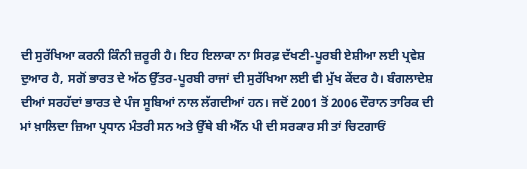ਦੀ ਸੁਰੱਖਿਆ ਕਰਨੀ ਕਿੰਨੀ ਜ਼ਰੂਰੀ ਹੈ। ਇਹ ਇਲਾਕਾ ਨਾ ਸਿਰਫ਼ ਦੱਖਣੀ-ਪੂਰਬੀ ਏਸ਼ੀਆ ਲਈ ਪ੍ਰਵੇਸ਼ ਦੁਆਰ ਹੈ, ਸਗੋਂ ਭਾਰਤ ਦੇ ਅੱਠ ਉੱਤਰ-ਪੂਰਬੀ ਰਾਜਾਂ ਦੀ ਸੁਰੱਖਿਆ ਲਈ ਵੀ ਮੁੱਖ ਕੇਂਦਰ ਹੈ। ਬੰਗਲਾਦੇਸ਼ ਦੀਆਂ ਸਰਹੱਦਾਂ ਭਾਰਤ ਦੇ ਪੰਜ ਸੂਬਿਆਂ ਨਾਲ ਲੱਗਦੀਆਂ ਹਨ। ਜਦੋਂ 2001 ਤੋਂ 2006 ਦੌਰਾਨ ਤਾਰਿਕ ਦੀ ਮਾਂ ਖ਼ਾਲਿਦਾ ਜ਼ਿਆ ਪ੍ਰਧਾਨ ਮੰਤਰੀ ਸਨ ਅਤੇ ਉੱਥੇ ਬੀ ਐੱਨ ਪੀ ਦੀ ਸਰਕਾਰ ਸੀ ਤਾਂ ਚਿਟਗਾਓਂ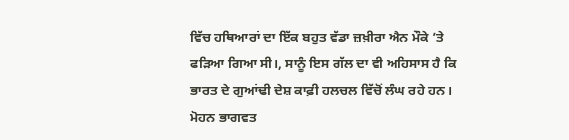ਵਿੱਚ ਹਥਿਆਰਾਂ ਦਾ ਇੱਕ ਬਹੁਤ ਵੱਡਾ ਜ਼ਖ਼ੀਰਾ ਐਨ ਮੌਕੇ ’ਤੇ ਫੜਿਆ ਗਿਆ ਸੀ।, ਸਾਨੂੰ ਇਸ ਗੱਲ ਦਾ ਵੀ ਅਹਿਸਾਸ ਹੈ ਕਿ ਭਾਰਤ ਦੇ ਗੁਆਂਢੀ ਦੇਸ਼ ਕਾਫ਼ੀ ਹਲਚਲ ਵਿੱਚੋਂ ਲੰਘ ਰਹੇ ਹਨ। ਮੋਹਨ ਭਾਗਵਤ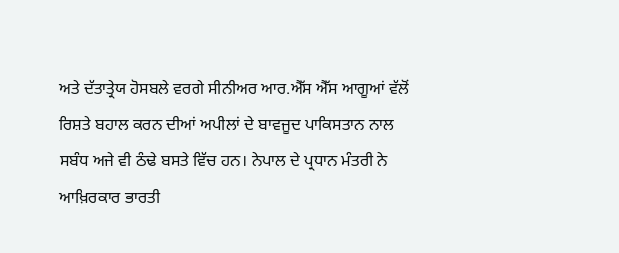ਅਤੇ ਦੱਤਾਤ੍ਰੇਯ ਹੋਸਬਲੇ ਵਰਗੇ ਸੀਨੀਅਰ ਆਰ.ਐੱਸ ਐੱਸ ਆਗੂਆਂ ਵੱਲੋਂ ਰਿਸ਼ਤੇ ਬਹਾਲ ਕਰਨ ਦੀਆਂ ਅਪੀਲਾਂ ਦੇ ਬਾਵਜੂਦ ਪਾਕਿਸਤਾਨ ਨਾਲ ਸਬੰਧ ਅਜੇ ਵੀ ਠੰਢੇ ਬਸਤੇ ਵਿੱਚ ਹਨ। ਨੇਪਾਲ ਦੇ ਪ੍ਰਧਾਨ ਮੰਤਰੀ ਨੇ ਆਖ਼ਿਰਕਾਰ ਭਾਰਤੀ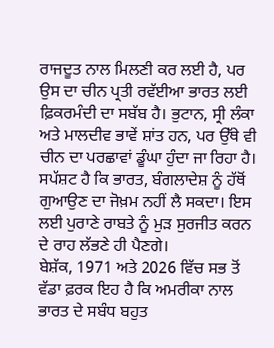ਰਾਜਦੂਤ ਨਾਲ ਮਿਲਣੀ ਕਰ ਲਈ ਹੈ, ਪਰ ਉਸ ਦਾ ਚੀਨ ਪ੍ਰਤੀ ਰਵੱਈਆ ਭਾਰਤ ਲਈ ਫ਼ਿਕਰਮੰਦੀ ਦਾ ਸਬੱਬ ਹੈ। ਭੁਟਾਨ, ਸ੍ਰੀ ਲੰਕਾ ਅਤੇ ਮਾਲਦੀਵ ਭਾਵੇਂ ਸ਼ਾਂਤ ਹਨ, ਪਰ ਉੱਥੇ ਵੀ ਚੀਨ ਦਾ ਪਰਛਾਵਾਂ ਡੂੰਘਾ ਹੁੰਦਾ ਜਾ ਰਿਹਾ ਹੈ। ਸਪੱਸ਼ਟ ਹੈ ਕਿ ਭਾਰਤ, ਬੰਗਲਾਦੇਸ਼ ਨੂੰ ਹੱਥੋਂ ਗੁਆਉਣ ਦਾ ਜੋਖ਼ਮ ਨਹੀਂ ਲੈ ਸਕਦਾ। ਇਸ ਲਈ ਪੁਰਾਣੇ ਰਾਬਤੇ ਨੂੰ ਮੁੜ ਸੁਰਜੀਤ ਕਰਨ ਦੇ ਰਾਹ ਲੱਭਣੇ ਹੀ ਪੈਣਗੇ।
ਬੇਸ਼ੱਕ, 1971 ਅਤੇ 2026 ਵਿੱਚ ਸਭ ਤੋਂ ਵੱਡਾ ਫ਼ਰਕ ਇਹ ਹੈ ਕਿ ਅਮਰੀਕਾ ਨਾਲ ਭਾਰਤ ਦੇ ਸਬੰਧ ਬਹੁਤ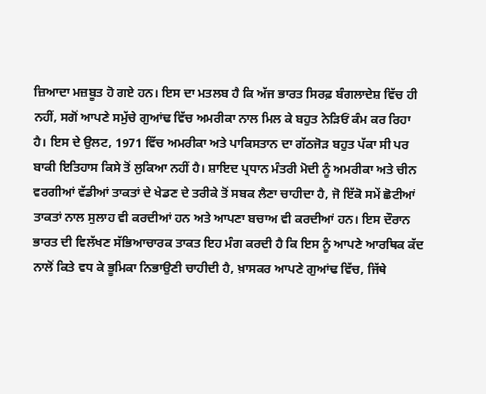ਜ਼ਿਆਦਾ ਮਜ਼ਬੂਤ ਹੋ ਗਏ ਹਨ। ਇਸ ਦਾ ਮਤਲਬ ਹੈ ਕਿ ਅੱਜ ਭਾਰਤ ਸਿਰਫ਼ ਬੰਗਲਾਦੇਸ਼ ਵਿੱਚ ਹੀ ਨਹੀਂ, ਸਗੋਂ ਆਪਣੇ ਸਮੁੱਚੇ ਗੁਆਂਢ ਵਿੱਚ ਅਮਰੀਕਾ ਨਾਲ ਮਿਲ ਕੇ ਬਹੁਤ ਨੇੜਿਓਂ ਕੰਮ ਕਰ ਰਿਹਾ ਹੈ। ਇਸ ਦੇ ਉਲਟ, 1971 ਵਿੱਚ ਅਮਰੀਕਾ ਅਤੇ ਪਾਕਿਸਤਾਨ ਦਾ ਗੱਠਜੋੜ ਬਹੁਤ ਪੱਕਾ ਸੀ ਪਰ ਬਾਕੀ ਇਤਿਹਾਸ ਕਿਸੇ ਤੋਂ ਲੁਕਿਆ ਨਹੀਂ ਹੈ। ਸ਼ਾਇਦ ਪ੍ਰਧਾਨ ਮੰਤਰੀ ਮੋਦੀ ਨੂੰ ਅਮਰੀਕਾ ਅਤੇ ਚੀਨ ਵਰਗੀਆਂ ਵੱਡੀਆਂ ਤਾਕਤਾਂ ਦੇ ਖੇਡਣ ਦੇ ਤਰੀਕੇ ਤੋਂ ਸਬਕ ਲੈਣਾ ਚਾਹੀਦਾ ਹੈ, ਜੋ ਇੱਕੋ ਸਮੇਂ ਛੋਟੀਆਂ ਤਾਕਤਾਂ ਨਾਲ ਸੁਲਾਹ ਵੀ ਕਰਦੀਆਂ ਹਨ ਅਤੇ ਆਪਣਾ ਬਚਾਅ ਵੀ ਕਰਦੀਆਂ ਹਨ। ਇਸ ਦੌਰਾਨ ਭਾਰਤ ਦੀ ਵਿਲੱਖਣ ਸੱਭਿਆਚਾਰਕ ਤਾਕਤ ਇਹ ਮੰਗ ਕਰਦੀ ਹੈ ਕਿ ਇਸ ਨੂੰ ਆਪਣੇ ਆਰਥਿਕ ਕੱਦ ਨਾਲੋਂ ਕਿਤੇ ਵਧ ਕੇ ਭੂਮਿਕਾ ਨਿਭਾਉਣੀ ਚਾਹੀਦੀ ਹੈ, ਖ਼ਾਸਕਰ ਆਪਣੇ ਗੁਆਂਢ ਵਿੱਚ, ਜਿੱਥੇ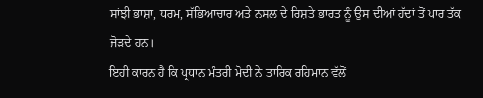ਸਾਂਝੀ ਭਾਸ਼ਾ, ਧਰਮ, ਸੱਭਿਆਚਾਰ ਅਤੇ ਨਸਲ ਦੇ ਰਿਸ਼ਤੇ ਭਾਰਤ ਨੂੰ ਉਸ ਦੀਆਂ ਹੱਦਾਂ ਤੋਂ ਪਾਰ ਤੱਕ ਜੋੜਦੇ ਹਨ।
ਇਹੀ ਕਾਰਨ ਹੈ ਕਿ ਪ੍ਰਧਾਨ ਮੰਤਰੀ ਮੋਦੀ ਨੇ ਤਾਰਿਕ ਰਹਿਮਾਨ ਵੱਲੋਂ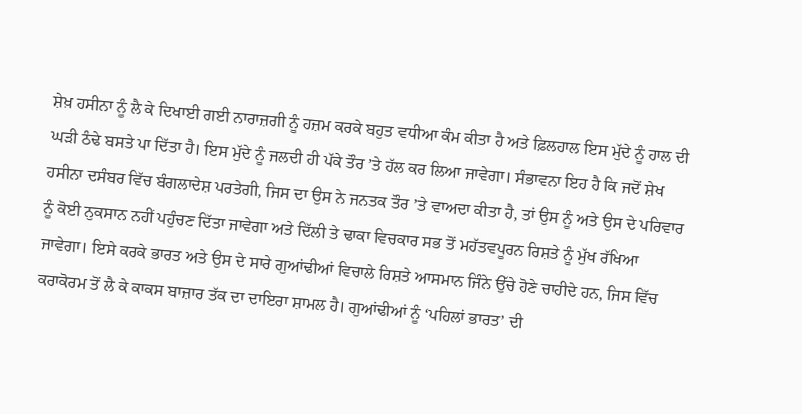ਸ਼ੇਖ਼ ਹਸੀਨਾ ਨੂੰ ਲੈ ਕੇ ਦਿਖਾਈ ਗਈ ਨਾਰਾਜ਼ਗੀ ਨੂੰ ਹਜ਼ਮ ਕਰਕੇ ਬਹੁਤ ਵਧੀਆ ਕੰਮ ਕੀਤਾ ਹੈ ਅਤੇ ਫ਼ਿਲਹਾਲ ਇਸ ਮੁੱਦੇ ਨੂੰ ਹਾਲ ਦੀ ਘੜੀ ਠੰਢੇ ਬਸਤੇ ਪਾ ਦਿੱਤਾ ਹੈ। ਇਸ ਮੁੱਦੇ ਨੂੰ ਜਲਦੀ ਹੀ ਪੱਕੇ ਤੌਰ ’ਤੇ ਹੱਲ ਕਰ ਲਿਆ ਜਾਵੇਗਾ। ਸੰਭਾਵਨਾ ਇਹ ਹੈ ਕਿ ਜਦੋਂ ਸ਼ੇਖ ਹਸੀਨਾ ਦਸੰਬਰ ਵਿੱਚ ਬੰਗਲਾਦੇਸ਼ ਪਰਤੇਗੀ, ਜਿਸ ਦਾ ਉਸ ਨੇ ਜਨਤਕ ਤੌਰ ’ਤੇ ਵਾਅਦਾ ਕੀਤਾ ਹੈ, ਤਾਂ ਉਸ ਨੂੰ ਅਤੇ ਉਸ ਦੇ ਪਰਿਵਾਰ ਨੂੰ ਕੋਈ ਨੁਕਸਾਨ ਨਹੀਂ ਪਹੁੰਚਣ ਦਿੱਤਾ ਜਾਵੇਗਾ ਅਤੇ ਦਿੱਲੀ ਤੇ ਢਾਕਾ ਵਿਚਕਾਰ ਸਭ ਤੋਂ ਮਹੱਤਵਪੂਰਨ ਰਿਸ਼ਤੇ ਨੂੰ ਮੁੱਖ ਰੱਖਿਆ ਜਾਵੇਗਾ। ਇਸੇ ਕਰਕੇ ਭਾਰਤ ਅਤੇ ਉਸ ਦੇ ਸਾਰੇ ਗੁਆਂਢੀਆਂ ਵਿਚਾਲੇ ਰਿਸ਼ਤੇ ਆਸਮਾਨ ਜਿੰਨੇ ਉੱਚੇ ਹੋਣੇ ਚਾਹੀਦੇ ਹਨ, ਜਿਸ ਵਿੱਚ ਕਰਾਕੋਰਮ ਤੋਂ ਲੈ ਕੇ ਕਾਕਸ ਬਾਜ਼ਾਰ ਤੱਕ ਦਾ ਦਾਇਰਾ ਸ਼ਾਮਲ ਹੈ। ਗੁਆਂਢੀਆਂ ਨੂੰ ‘ਪਹਿਲਾਂ ਭਾਰਤ’ ਦੀ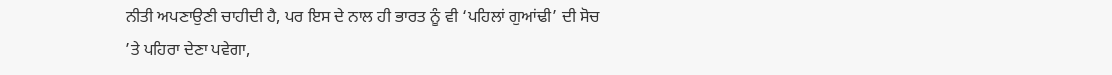ਨੀਤੀ ਅਪਣਾਉਣੀ ਚਾਹੀਦੀ ਹੈ, ਪਰ ਇਸ ਦੇ ਨਾਲ ਹੀ ਭਾਰਤ ਨੂੰ ਵੀ ‘ਪਹਿਲਾਂ ਗੁਆਂਢੀ’ ਦੀ ਸੋਚ ’ਤੇ ਪਹਿਰਾ ਦੇਣਾ ਪਵੇਗਾ,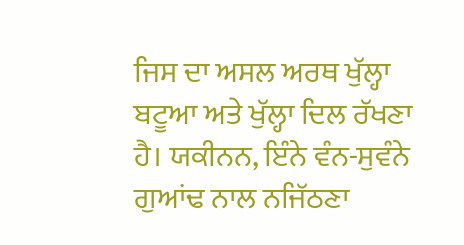ਜਿਸ ਦਾ ਅਸਲ ਅਰਥ ਖੁੱਲ੍ਹਾ ਬਟੂਆ ਅਤੇ ਖੁੱਲ੍ਹਾ ਦਿਲ ਰੱਖਣਾ ਹੈ। ਯਕੀਨਨ, ਇੰਨੇ ਵੰਨ-ਸੁਵੰਨੇ ਗੁਆਂਢ ਨਾਲ ਨਜਿੱਠਣਾ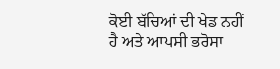ਕੋਈ ਬੱਚਿਆਂ ਦੀ ਖੇਡ ਨਹੀਂ ਹੈ ਅਤੇ ਆਪਸੀ ਭਰੋਸਾ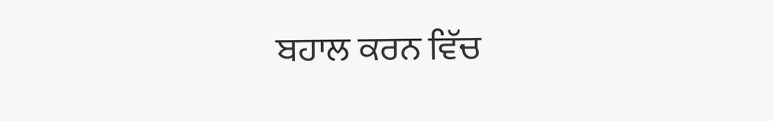ਬਹਾਲ ਕਰਨ ਵਿੱਚ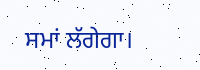ਸਮਾਂ ਲੱਗੇਗਾ।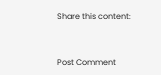Share this content:



Post Comment